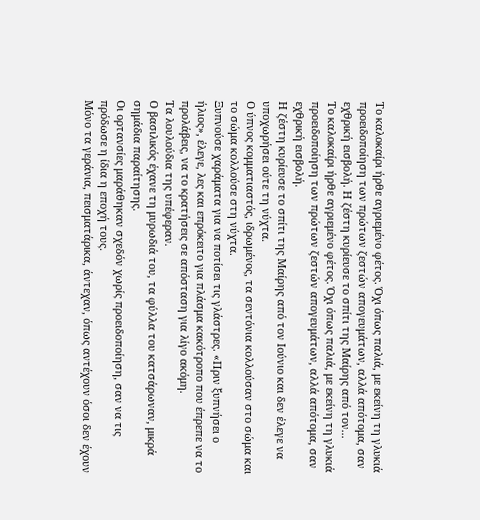Το καλοκαίρι ήρθε αγριεμένο φέτος. Όχι όπως παλιά, με εκείνη τη γλυκιά προειδοποίηση των πρώτων ζεστών απογευμάτων, αλλά απότομα, σαν εχθρική εισβολή. Η ζέστη κυρίευσε το σπίτι της Μαίρης από τον...
Το καλοκαίρι ήρθε αγριεμένο φέτος. Όχι όπως παλιά, με εκείνη τη γλυκιά προειδοποίηση των πρώτων ζεστών απογευμάτων, αλλά απότομα, σαν εχθρική εισβολή.
Η ζέστη κυρίευσε το σπίτι της Μαίρης από τον Ιούνιο και δεν έλεγε να υποχωρήσει ούτε τη νύχτα.
Ο ύπνος κομματιαστός, ιδρωμένος, τα σεντόνια κολλούσαν στο σώμα και το σώμα κολλούσε στη νύχτα.
Ξυπνούσε χαράματα για να ποτίσει τις γλάστρες. «Πριν ξυπνήσει ο ήλιος», έλεγε, λες και επρόκειτο για πλάσμα κακότροπο που έπρεπε να το προλάβεις, να το κρατήσεις σε απόσταση για λίγο ακόμη.
Τα λουλούδια της υπέφεραν.
Ο βασιλικός έχανε τη μυρωδιά του, τα φύλλα του κατσάρωναν, μικρά σημάδια παραίτησης.
Οι ορτανσίες μαράθηκαν σχεδόν χωρίς προειδοποίηση, σαν να τις πρόδωσε η ίδια η εποχή τους.
Μόνο τα γεράνια, πεισματάρικα, άντεχαν, όπως αντέχουν όσοι δεν έχουν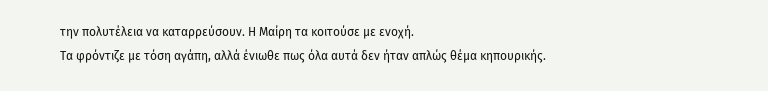την πολυτέλεια να καταρρεύσουν. Η Μαίρη τα κοιτούσε με ενοχή.
Τα φρόντιζε με τόση αγάπη, αλλά ένιωθε πως όλα αυτά δεν ήταν απλώς θέμα κηπουρικής.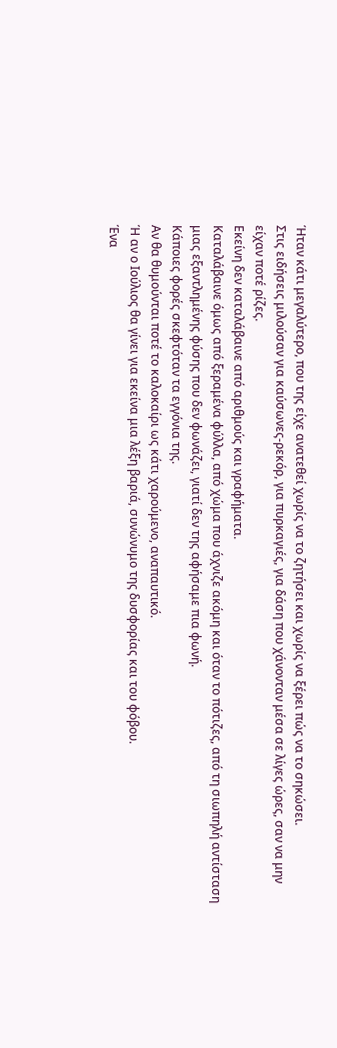Ήταν κάτι μεγαλύτερο, που της είχε ανατεθεί χωρίς να το ζητήσει και χωρίς να ξέρει πώς να το σηκώσει.
Στις ειδήσεις μιλούσαν για καύσωνες-ρεκόρ, για πυρκαγιές, για δάση που χάνονταν μέσα σε λίγες ώρες, σαν να μην είχαν ποτέ ρίζες.
Εκείνη δεν καταλάβαινε από αριθμούς και γραφήματα.
Καταλάβαινε όμως από ξεραμένα φύλλα, από χώμα που άχνιζε ακόμη και όταν το πότιζες, από τη σιωπηλή αντίσταση μιας εξαντλημένης φύσης που δεν φωνάζει, γιατί δεν της αφήσαμε πια φωνή.
Κάποιες φορές σκεφτόταν τα εγγόνια της.
Αν θα θυμούνται ποτέ το καλοκαίρι ως κάτι χαρούμενο, αναπαυτικό.
Ή αν ο Ιούλιος θα γίνει για εκείνα μια λέξη βαριά, συνώνυμο της δυσφορίας και του φόβου.
Ένα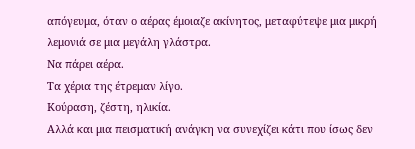απόγευμα, όταν ο αέρας έμοιαζε ακίνητος, μεταφύτεψε μια μικρή λεμονιά σε μια μεγάλη γλάστρα.
Να πάρει αέρα.
Τα χέρια της έτρεμαν λίγο.
Κούραση, ζέστη, ηλικία.
Αλλά και μια πεισματική ανάγκη να συνεχίζει κάτι που ίσως δεν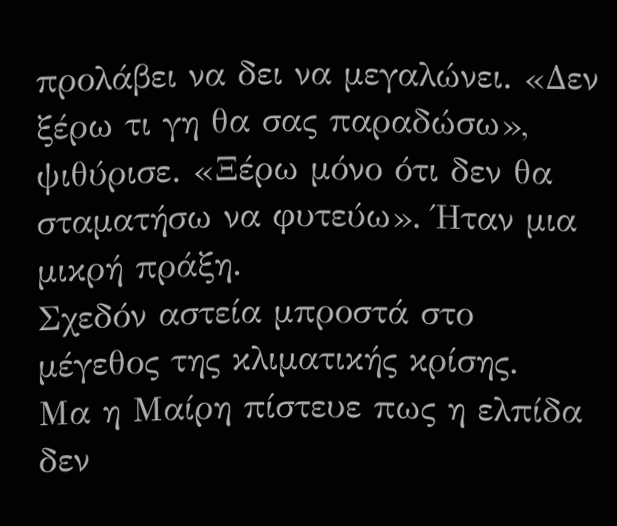προλάβει να δει να μεγαλώνει. «Δεν ξέρω τι γη θα σας παραδώσω», ψιθύρισε. «Ξέρω μόνο ότι δεν θα σταματήσω να φυτεύω». Ήταν μια μικρή πράξη.
Σχεδόν αστεία μπροστά στο μέγεθος της κλιματικής κρίσης.
Μα η Μαίρη πίστευε πως η ελπίδα δεν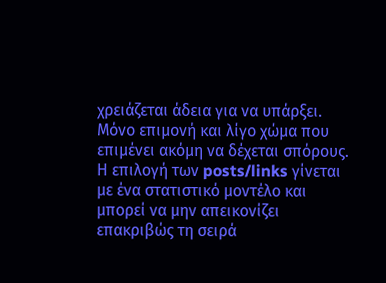χρειάζεται άδεια για να υπάρξει. Μόνο επιμονή και λίγο χώμα που επιμένει ακόμη να δέχεται σπόρους.
Η επιλογή των posts/links γίνεται με ένα στατιστικό μοντέλο και μπορεί να μην απεικονίζει επακριβώς τη σειρά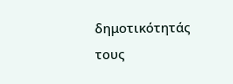δημοτικότητάς τους